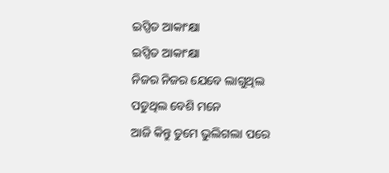ଇପ୍ସିତ ଆକାଂକ୍ଷା
ଇପ୍ସିତ ଆକାଂକ୍ଷା
ନିଜର ନିଜର ଯେବେ ଲାଗୁଥିଲ
ପଡୁଥିଲ ବେଶି ମନେ
ଆଜି କିନ୍ତୁ ତୁମେ ଭୁଲିଗଲା ପରେ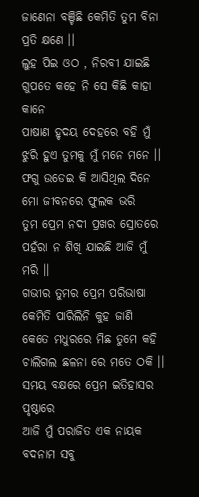ଜାଣେନା ବଞ୍ଚିଛି କେମିତି ତୁମ ବିନା ପ୍ରତି କ୍ଷଣେ ।।
ଲୁହ ପିଇ ଓଠ , ନିରବୀ ଯାଇଛି
ଗୁପତେ କହେ ନି ସେ କିଛି କାହା କାନେ
ପାଷାଣ ହୃଦୟ ଦେହରେ ବହି ମୁଁ
ଝୁରି ହୁଏ ତୁମକୁ ମୁଁ ମନେ ମନେ ।।
ଫଗୁ ଉଡେଇ କି ଆସିଥିଲ ଦିନେ
ମୋ ଜୀବନରେ ଫୁଲକ ଭରି
ତୁମ ପ୍ରେମ ନଦୀ ପ୍ରଖର ସ୍ରୋତରେ
ପହଁରା ନ ଶିଖି ଯାଇଛି ଆଜି ମୁଁ ମରି ।।
ଗଭୀର ତୁମର ପ୍ରେମ ପରିଭାଷା
କେମିତି ପାରିଲିନି କୁହ ଜାଣି
କେତେ ମଧୁରରେ ମିଛ ତୁମେ କହି
ଚାଲିଗଲ ଛଳନା ରେ ମତେ ଠକି ।।
ସମୟ ବକ୍ଷରେ ପ୍ରେମ ଇତିହାସର ପୃଷ୍ଠାରେ
ଆଜି ମୁଁ ପରାଜିତ ଏକ ନାୟକ
ବଦନାମ ସବୁ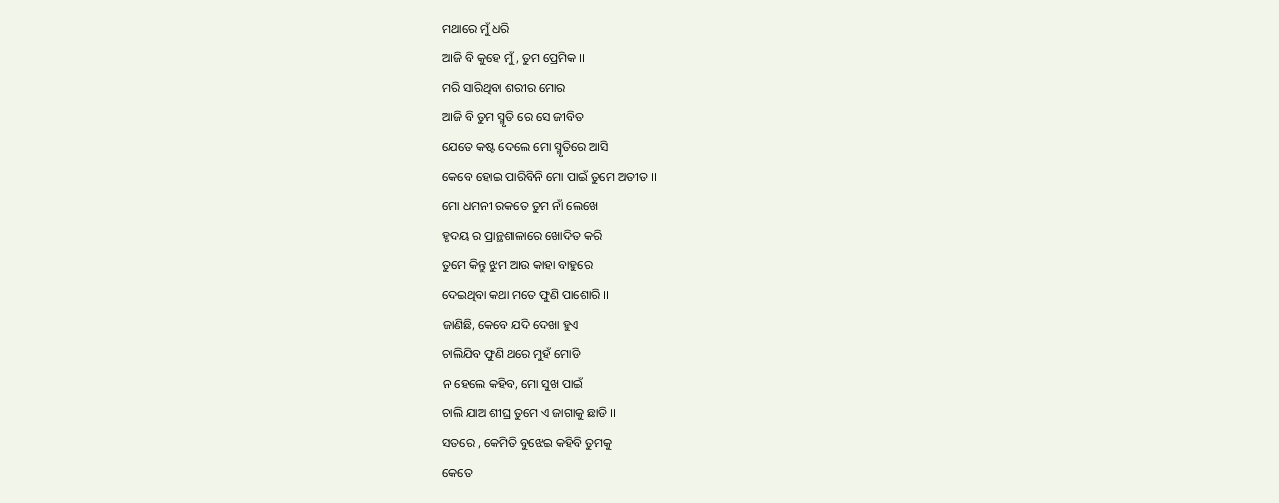ମଥାରେ ମୁଁ ଧରି
ଆଜି ବି କୁହେ ମୁଁ, ତୁମ ପ୍ରେମିକ ।।
ମରି ସାରିଥିବା ଶରୀର ମୋର
ଆଜି ବି ତୁମ ସ୍ମୃତି ରେ ସେ ଜୀବିତ
ଯେତେ କଷ୍ଟ ଦେଲେ ମୋ ସ୍ମୃତିରେ ଆସି
କେବେ ହୋଇ ପାରିବିନି ମୋ ପାଇଁ ତୁମେ ଅତୀତ ।।
ମୋ ଧମନୀ ରକତେ ତୁମ ନାଁ ଲେଖେ
ହୃଦୟ ର ପ୍ରାନ୍ଥଶାଳାରେ ଖୋଦିତ କରି
ତୁମେ କିନ୍ତୁ ଝୁମ ଆଉ କାହା ବାହୁରେ
ଦେଇଥିବା କଥା ମତେ ଫୁଣି ପାଶୋରି ।।
ଜାଣିଛି, କେବେ ଯଦି ଦେଖା ହୁଏ
ଚାଲିଯିବ ଫୁଣି ଥରେ ମୁହଁ ମୋଡି
ନ ହେଲେ କହିବ, ମୋ ସୁଖ ପାଇଁ
ଚାଲି ଯାଅ ଶୀଘ୍ର ତୁମେ ଏ ଜାଗାକୁ ଛାଡି ।।
ସତରେ , କେମିତି ବୁଝେଇ କହିବି ତୁମକୁ
କେତେ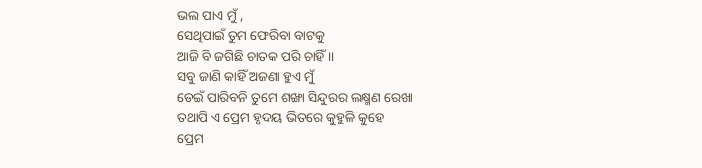ଭଲ ପାଏ ମୁଁ ,
ସେଥିପାଇଁ ତୁମ ଫେରିବା ବାଟକୁ
ଆଜି ବି ଜଗିଛି ଚାତକ ପରି ଚାହିଁ ।।
ସବୁ ଜାଣି କାହିଁ ଅଜଣା ହୁଏ ମୁଁ
ଡେଇଁ ପାରିବନି ତୁମେ ଶଙ୍ଖା ସିନ୍ଦୁରର ଲକ୍ଷ୍ମଣ ରେଖା
ତଥାପି ଏ ପ୍ରେମ ହୃଦୟ ଭିତରେ କୁହୁଳି କୁହେ
ପ୍ରେମ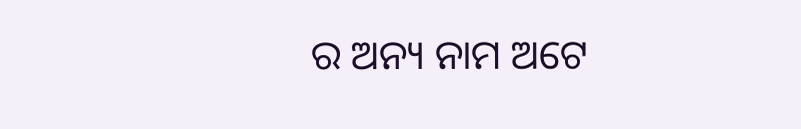ର ଅନ୍ୟ ନାମ ଅଟେ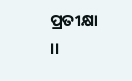ପ୍ରତୀକ୍ଷା ।।